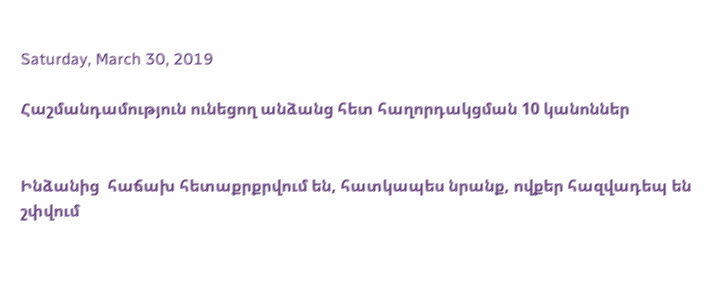Saturday, March 30, 2019

Հաշմանդամություն ունեցող անձանց հետ հաղորդակցման 10 կանոններ


Ինձանից  հաճախ հետաքրքրվում են, հատկապես նրանք, ովքեր հազվադեպ են շփվում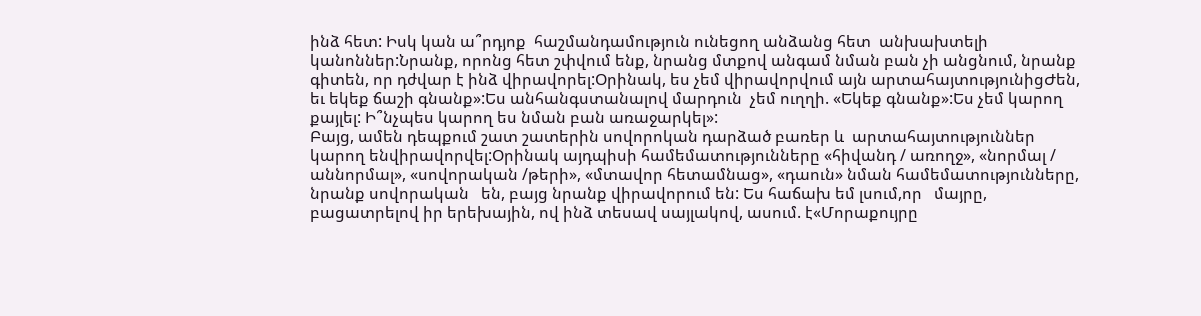ինձ հետ: Իսկ կան ա՞րդյոք  հաշմանդամություն ունեցող անձանց հետ  անխախտելի կանոններ:Նրանք, որոնց հետ շփվում ենք, նրանց մտքով անգամ նման բան չի անցնում, նրանք գիտեն, որ դժվար է ինձ վիրավորել:Օրինակ, ես չեմ վիրավորվում այն արտահայտությունիցԺեն, եւ եկեք ճաշի գնանք»:Ես անհանգստանալով մարդուն  չեմ ուղղի. «Եկեք գնանք»:Ես չեմ կարող քայլել: Ի՞նչպես կարող ես նման բան առաջարկել»:
Բայց, ամեն դեպքում շատ շատերին սովորոկան դարձած բառեր և  արտահայտություններ կարող ենվիրավորվել:Օրինակ այդպիսի համեմատությունները «հիվանդ / առողջ», «նորմալ / աննորմալ», «սովորական /թերի», «մտավոր հետամնաց», «դաուն» նման համեմատությունները, նրանք սովորական   են, բայց նրանք վիրավորում են: Ես հաճախ եմ լսում,որ   մայրը, բացատրելով իր երեխային, ով ինձ տեսավ սայլակով, ասում. է«Մորաքույրը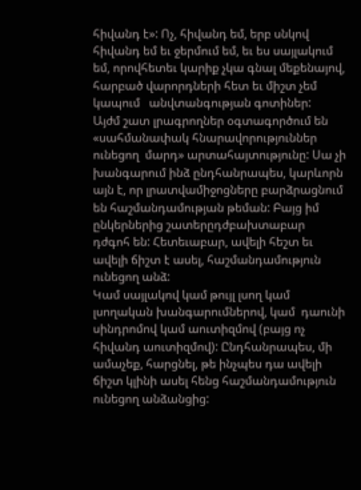հիվանդ է»: Ոչ, հիվանդ եմ, երբ սնկով հիվանդ եմ եւ ջերմում եմ, եւ ես սայլակում եմ, որովհետեւ կարիք չկա գնալ մեքենայով, հարբած վարորդների հետ եւ միշտ չեմ կապում   անվտանգության գոտիներ:
Այժմ շատ լրագրողներ օգտագործում են «սահմանափակ հնարավորություններ ունեցող  մարդ» արտահայտությունը: Սա չի խանգարում ինձ ընդհանրապես, կարևորն  այն է, որ լրատվամիջոցները բարձրացնում են հաշմանդամության թեման: Բայց իմ ընկերներից շատերըդժբախտաբար   դժգոհ են: Հետեւաբար, ավելի հեշտ եւ ավելի ճիշտ է ասել, հաշմանդամություն ունեցող անձ:
Կամ սայլակով կամ թույլ լսող կամ լսողական խանգարումներով, կամ  դաունի սինդրոմով կամ աուտիզմով (բայց ոչ հիվանդ աուտիզմով): Ընդհանրապես, մի ամաչեք, հարցնել, թե ինչպես դա ավելի ճիշտ կլինի ասել հենց հաշմանդամություն ունեցող անձանցից: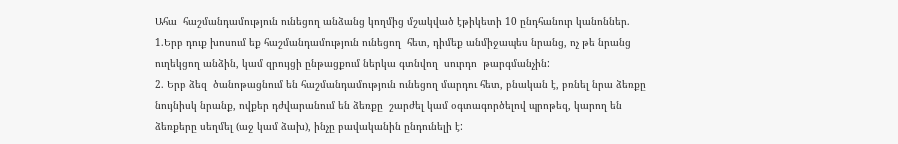Ահա  հաշմանդամություն ունեցող անձանց կողմից մշակված էթիկետի 10 ընդհանուր կանոններ.
1.Երբ դուք խոսում եք հաշմանդամություն ունեցող  հետ, դիմեք անմիջապես նրանց, ոչ թե նրանց ուղեկցող անձին, կամ զրույցի ընթացքում ներկա գտնվող  սուրդո  թարգմանչին:
2. Երբ ձեզ  ծանոթացնում են հաշմանդամություն ունեցող մարդու հետ, բնական է, բռնել նրա ձեռքը  նույնիսկ նրանք, ովքեր դժվարանում են ձեռքը  շարժել կամ օգտագործելով պրոթեզ, կարող են ձեռքերը սեղմել (աջ կամ ձախ), ինչը բավականին ընդունելի է: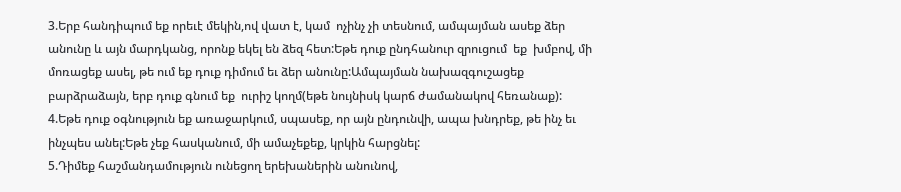3.Երբ հանդիպում եք որեւէ մեկին,ով վատ է, կամ  ոչինչ չի տեսնում, ամպայման ասեք ձեր անունը և այն մարդկանց, որոնք եկել են ձեզ հետ:Եթե դուք ընդհանուր զրուցում  եք  խմբով, մի մոռացեք ասել, թե ում եք դուք դիմում եւ ձեր անունը:Ամպայման նախազգուշացեք բարձրաձայն, երբ դուք գնում եք  ուրիշ կողմ(եթե նույնիսկ կարճ ժամանակով հեռանաք):
4.Եթե դուք օգնություն եք առաջարկում, սպասեք, որ այն ընդունվի, ապա խնդրեք, թե ինչ եւ ինչպես անել:Եթե չեք հասկանում, մի ամաչեքեք, կրկին հարցնել:
5.Դիմեք հաշմանդամություն ունեցող երեխաներին անունով,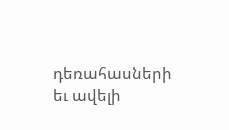դեռահասների եւ ավելի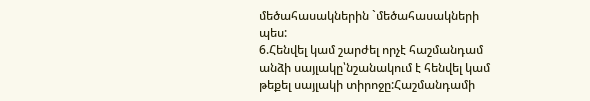մեծահասակներին `մեծահասակների պես:
6.Հենվել կամ շարժել որչէ հաշմանդամ անձի սայլակը՝նշանակում է հենվել կամ թեքել սայլակի տիրոջը:Հաշմանդամի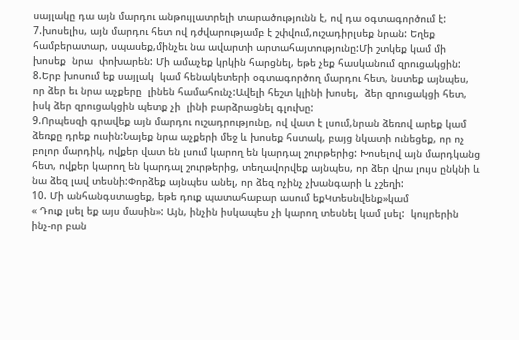սայլակը դա այն մարդու անթույլատրելի տարածությունն է, ով դա օգտագործում է:
7.խոսելիս, այն մարդու հետ ով դժվարությամբ է շփվում,ուշադիրլսեք նրան: Եղեք համբերատար, սպասեք,մինչեւ նա ավարտի արտահայտությունը:Մի շտկեք կամ մի խոսեք  նրա  փոխարեն: Մի ամաչեք կրկին հարցնել, եթե չեք հասկանում զրուցակցին:
8.Երբ խոսում եք սայլակ  կամ հենակետերի օգտագործող մարդու հետ, նստեք այնպես, որ ձեր եւ նրա աչքերը  լինեն համահունչ:Ավելի հեշտ կլինի խոսել,  ձեր զրուցակցի հետ,   իսկ ձեր զրուցակցին պետք չի  լինի բարձրացնել գլուխը:
9.Որպեսզի գրավեք այն մարդու ուշադրությունը, ով վատ է լսում,նրան ձեռով արեք կամ ձեռքը դրեք ուսին:Նայեք նրա աչքերի մեջ և խոսեք հստակ, բայց նկատի ունեցեք, որ ոչ բոլոր մարդիկ, ովքեր վատ են լսում կարող են կարդալ շուրթերից: Խոսելով այն մարդկանց հետ, ովքեր կարող են կարդալ շուրթերից, տեղավորվեք այնպես, որ ձեր վրա լույս ընկնի և նա ձեզ լավ տեսնի:Փորձեք այնպես անել, որ ձեզ ոչինչ չխանգարի և չշեղի:
10. Մի անհանգստացեք, եթե դուք պատահաբար ասում եքԿտեսնվենք»կամ
« Դուք լսել եք այս մասին»: Այն, ինչին իսկապես չի կարող տեսնել կամ լսել:  կույրերին ինչ-որ բան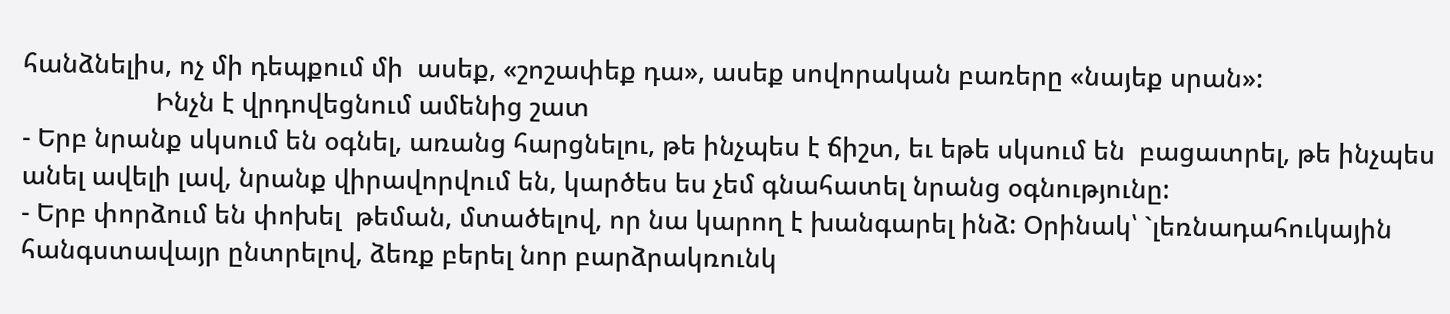հանձնելիս, ոչ մի դեպքում մի  ասեք, «շոշափեք դա», ասեք սովորական բառերը «նայեք սրան»:
                   Ինչն է վրդովեցնում ամենից շատ
- Երբ նրանք սկսում են օգնել, առանց հարցնելու, թե ինչպես է ճիշտ, եւ եթե սկսում են  բացատրել, թե ինչպես անել ավելի լավ, նրանք վիրավորվում են, կարծես ես չեմ գնահատել նրանց օգնությունը:
- Երբ փորձում են փոխել  թեման, մտածելով, որ նա կարող է խանգարել ինձ: Օրինակ՝ `լեռնադահուկային հանգստավայր ընտրելով, ձեռք բերել նոր բարձրակռունկ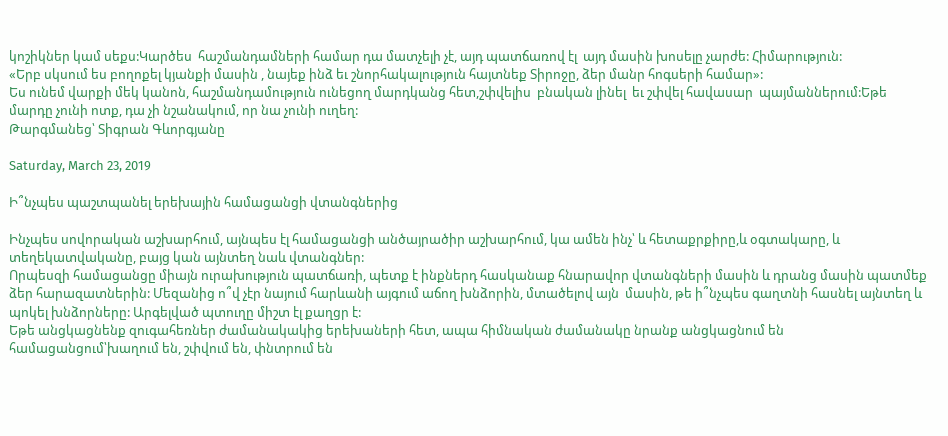կոշիկներ կամ սեքս:Կարծես  հաշմանդամների համար դա մատչելի չէ, այդ պատճառով էլ  այդ մասին խոսելը չարժե: Հիմարություն:
«Երբ սկսում ես բողոքել կյանքի մասին , նայեք ինձ եւ շնորհակալություն հայտնեք Տիրոջը, ձեր մանր հոգսերի համար»:
Ես ունեմ վարքի մեկ կանոն, հաշմանդամություն ունեցող մարդկանց հետ,շփվելիս  բնական լինել  եւ շփվել հավասար  պայմաններում:Եթե մարդը չունի ոտք, դա չի նշանակում, որ նա չունի ուղեղ:
Թարգմանեց՝ Տիգրան Գևորգյանը

Saturday, March 23, 2019

Ի՞նչպես պաշտպանել երեխային համացանցի վտանգներից

Ինչպես սովորական աշխարհում, այնպես էլ համացանցի անծայրածիր աշխարհում, կա ամեն ինչ՝ և հետաքրքիրը,և օգտակարը, և տեղեկատվականը, բայց կան այնտեղ նաև վտանգներ:
Որպեսզի համացանցը միայն ուրախություն պատճառի, պետք է ինքներդ հասկանաք հնարավոր վտանգների մասին և դրանց մասին պատմեք ձեր հարազատներին: Մեզանից ո՞վ չէր նայում հարևանի այգում աճող խնձորին, մտածելով այն  մասին, թե ի՞նչպես գաղտնի հասնել այնտեղ և պոկել խնձորները: Արգելված պտուղը միշտ էլ քաղցր է:
Եթե անցկացնենք զուգահեռներ ժամանակակից երեխաների հետ, ապա հիմնական ժամանակը նրանք անցկացնում են համացանցում՝խաղում են, շփվում են, փնտրում են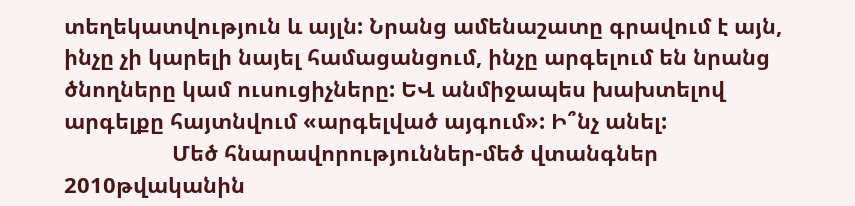տեղեկատվություն և այլն: Նրանց ամենաշատը գրավում է այն, ինչը չի կարելի նայել համացանցում, ինչը արգելում են նրանց ծնողները կամ ուսուցիչները: ԵՎ անմիջապես խախտելով արգելքը հայտնվում «արգելված այգում»: Ի՞նչ անել:
                  Մեծ հնարավորություններ-մեծ վտանգներ
2010թվականին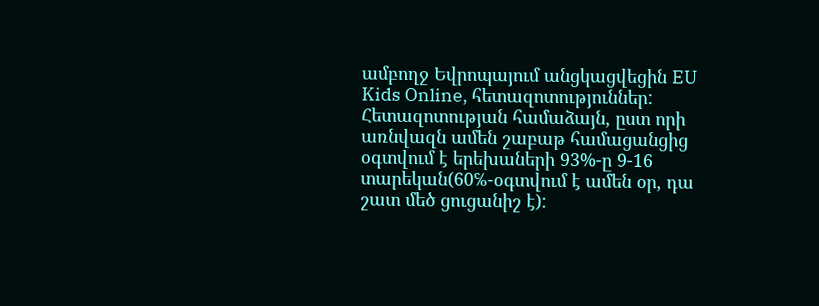ամբողջ Եվրոպայում անցկացվեցին EU Kids Online, հետազոտություններ: Հետազոտության համաձայն, ըստ որի առնվազն ամեն շաբաթ համացանցից օգտվում է երեխաների 93%-ը 9-16 տարեկան(60℅-օգտվում է ամեն օր, դա շատ մեծ ցուցանիշ է):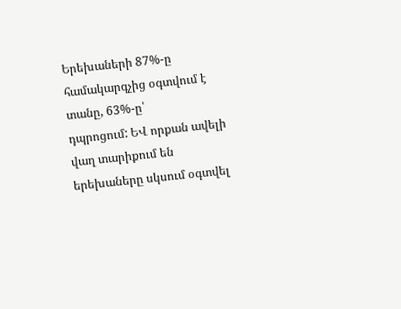Երեխաների 87%-ը համակարգչից օգտվում է տանը, 63%-ը՝
դպրոցում: ԵՎ որքան ավելի վաղ տարիքում են երեխաները սկսում օգտվել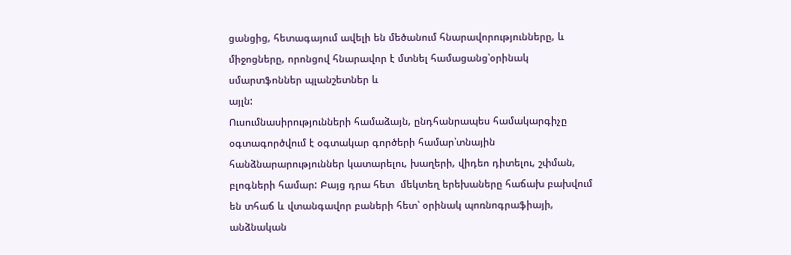ցանցից, հետագայում ավելի են մեծանում հնարավորությունները, և միջոցները, որոնցով հնարավոր է մտնել համացանց՝օրինակ սմարտֆոններ պլանշետներ և
այլն:
Ուսումնասիրությունների համաձայն, ընդհանրապես համակարգիչը օգտագործվում է օգտակար գործերի համար՝տնային հանձնարարություններ կատարելու, խաղերի, վիդեո դիտելու, շփման, բլոգների համար: Բայց դրա հետ  մեկտեղ երեխաները հաճախ բախվում են տհաճ և վտանգավոր բաների հետ՝ օրինակ պոռնոգրաֆիայի, անձնական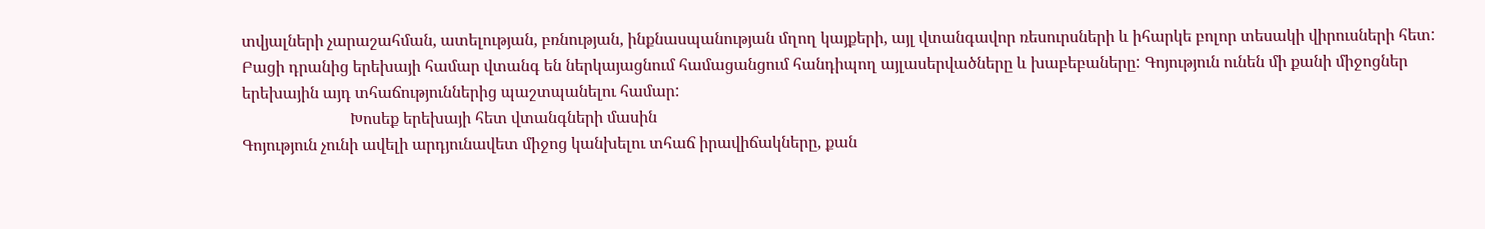տվյալների չարաշահման, ատելության, բռնության, ինքնասպանության մղող կայքերի, այլ վտանգավոր ռեսուրսների և իհարկե բոլոր տեսակի վիրուսների հետ: Բացի դրանից երեխայի համար վտանգ են ներկայացնում համացանցում հանդիպող այլասերվածները և խաբեբաները: Գոյություն ունեն մի քանի միջոցներ երեխային այդ տհաճություններից պաշտպանելու համար:
                           Խոսեք երեխայի հետ վտանգների մասին
Գոյություն չունի ավելի արդյունավետ միջոց կանխելու տհաճ իրավիճակները, քան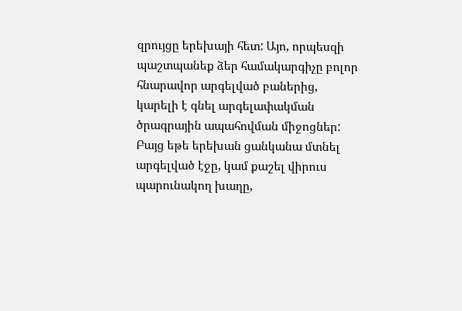զրույցը երեխայի հետ: Այո, որպեսզի պաշտպանեք ձեր համակարգիչը բոլոր հնարավոր արգելված բաներից, կարելի է գնել արգելափակման ծրագրային ապահովման միջոցներ: Բայց եթե երեխան ցանկանա մտնել արգելված էջը, կամ քաշել վիրուս պարունակող խաղը,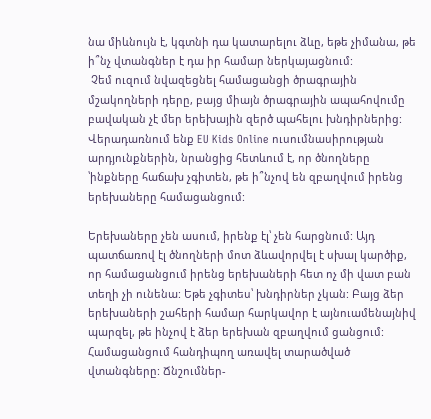նա միևնույն է, կգտնի դա կատարելու ձևը, եթե չիմանա, թե ի՞նչ վտանգներ է դա իր համար ներկայացնում:
 Չեմ ուզում նվազեցնել համացանցի ծրագրային մշակողների դերը, բայց միայն ծրագրային ապահովումը բավական չէ մեր երեխային զերծ պահելու խնդիրներից: Վերադառնում ենք EU Kids Online ուսումնասիրության արդյունքներին, նրանցից հետևում է, որ ծնողները ՝ինքները հաճախ չգիտեն, թե ի՞նչով են զբաղվում իրենց երեխաները համացանցում:

Երեխաները չեն ասում, իրենք էլ՝ չեն հարցնում: Այդ պատճառով էլ ծնողների մոտ ձևավորվել է սխալ կարծիք, որ համացանցում իրենց երեխաների հետ ոչ մի վատ բան տեղի չի ունենա: Եթե չգիտես՝ խնդիրներ չկան: Բայց ձեր երեխաների շահերի համար հարկավոր է այնուամենայնիվ պարզել, թե ինչով է ձեր երեխան զբաղվում ցանցում: Համացանցում հանդիպող առավել տարածված վտանգները: Ճնշումներ-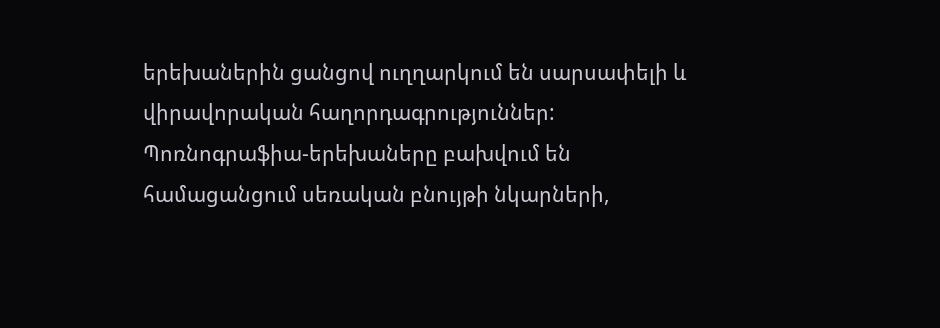երեխաներին ցանցով ուղղարկում են սարսափելի և վիրավորական հաղորդագրություններ:
Պոռնոգրաֆիա-երեխաները բախվում են համացանցում սեռական բնույթի նկարների,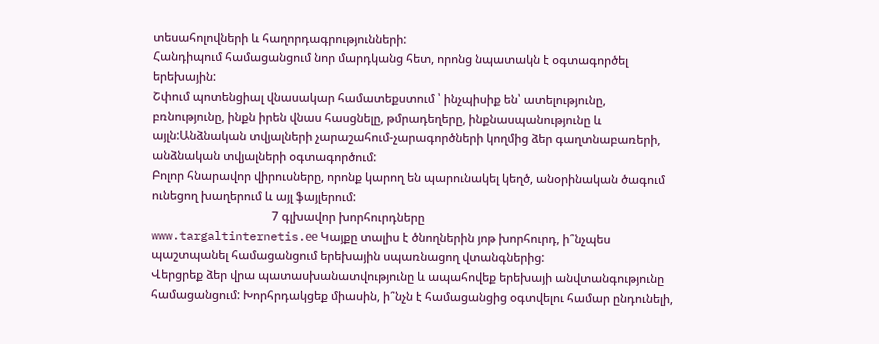տեսահոլովների և հաղորդագրությունների:
Հանդիպում համացանցում նոր մարդկանց հետ, որոնց նպատակն է օգտագործել երեխային:
Շփում պոտենցիալ վնասակար համատեքստում ՝ ինչպիսիք են՝ ատելությունը, բռնությունը, ինքն իրեն վնաս հասցնելը, թմրադեղերը, ինքնասպանությունը և այլն:Անձնական տվյալների չարաշահում-չարագործների կողմից ձեր գաղտնաբառերի, անձնական տվյալների օգտագործում:
Բոլոր հնարավոր վիրուսները, որոնք կարող են պարունակել կեղծ, անօրինական ծագում ունեցող խաղերում և այլ ֆայլերում:
                                        7 գլխավոր խորհուրդները
www.targaltinternetis.ее Կայքը տալիս է ծնողներին յոթ խորհուրդ, ի՞նչպես պաշտպանել համացանցում երեխային սպառնացող վտանգներից:
Վերցրեք ձեր վրա պատասխանատվությունը և ապահովեք երեխայի անվտանգությունը համացանցում: Խորհրդակցեք միասին, ի՞նչն է համացանցից օգտվելու համար ընդունելի,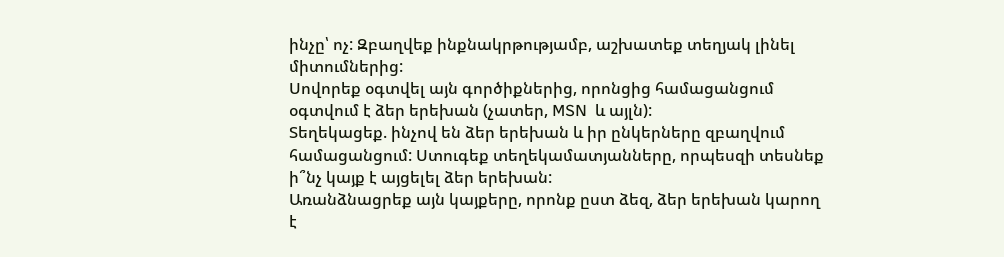ինչը՝ ոչ: Զբաղվեք ինքնակրթությամբ, աշխատեք տեղյակ լինել միտումներից:
Սովորեք օգտվել այն գործիքներից, որոնցից համացանցում օգտվում է ձեր երեխան (չատեր, MSN  և այլն):
Տեղեկացեք. ինչով են ձեր երեխան և իր ընկերները զբաղվում համացանցում: Ստուգեք տեղեկամատյանները, որպեսզի տեսնեք ի՞նչ կայք է այցելել ձեր երեխան:
Առանձնացրեք այն կայքերը, որոնք ըստ ձեզ, ձեր երեխան կարող է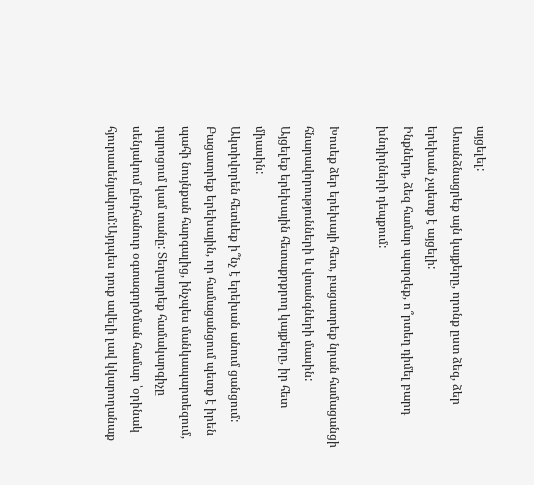այցելել:
Առանձնացրեք այն կայքերը, որոնք ըստ ձեզ, ձեր երեխան չպետք է այցելի:
Ինքներդ, ձեզ համար պարզեք, ո՞րտեղ դիմել բարդ խնդիրների դեպքում:

Խոսեք ձեր երեխայի հետ, բացատրեք նրան համացանցի հնարավորությունների և վտանգների մասին:
Այցելեք երեխային հետաքրքրող կայքերը, իր հետ միասին:
Ակտիվորեն հետևեք ի՞նչ է երեխան անում ցանցում: Բացատրեք երեխային, որ համացանցում պետք է իրեն պահի նույնքան հարգալից, ինչպես մանկապարտեզում, դպրոցում կամ տանը: Տեղադրեք համակարգիչը սենյակում ընդհանուր օգտագործման համար ՝օրինակ հյուրասենյակում:Այդպես դուք ավելի լավ կկարողանաք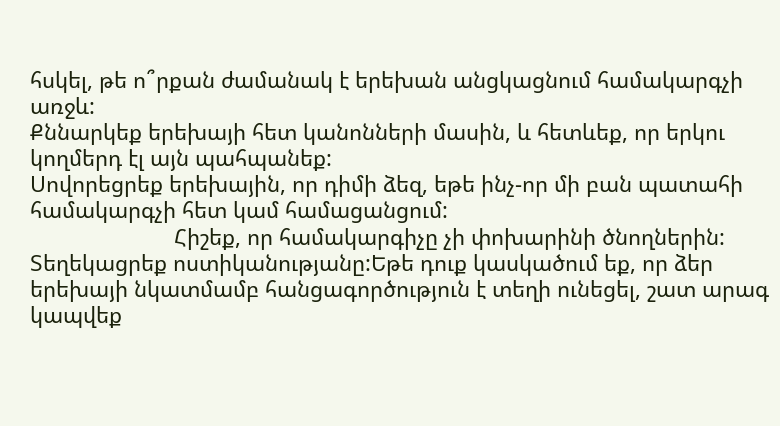հսկել, թե ո՞րքան ժամանակ է երեխան անցկացնում համակարգչի առջև:
Քննարկեք երեխայի հետ կանոնների մասին, և հետևեք, որ երկու կողմերդ էլ այն պահպանեք:
Սովորեցրեք երեխային, որ դիմի ձեզ, եթե ինչ-որ մի բան պատահի համակարգչի հետ կամ համացանցում:
                        Հիշեք, որ համակարգիչը չի փոխարինի ծնողներին:
Տեղեկացրեք ոստիկանությանը:Եթե դուք կասկածում եք, որ ձեր երեխայի նկատմամբ հանցագործություն է տեղի ունեցել, շատ արագ կապվեք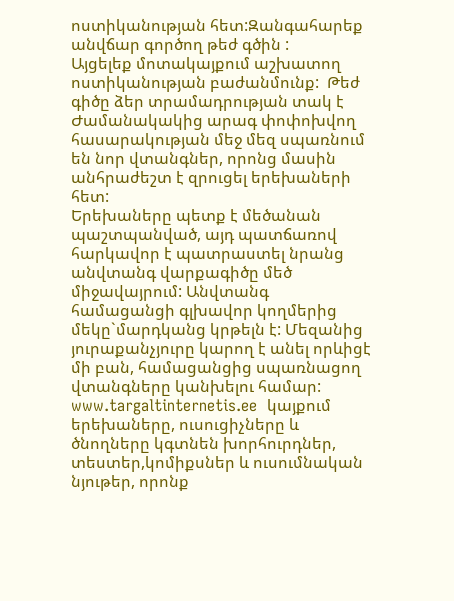ոստիկանության հետ:Զանգահարեք անվճար գործող թեժ գծին :
Այցելեք մոտակայքում աշխատող ոստիկանության բաժանմունք:  Թեժ գիծը ձեր տրամադրության տակ է Ժամանակակից արագ փոփոխվող հասարակության մեջ մեզ սպառնում են նոր վտանգներ, որոնց մասին անհրաժեշտ է զրուցել երեխաների հետ:
Երեխաները պետք է մեծանան պաշտպանված, այդ պատճառով հարկավոր է պատրաստել նրանց անվտանգ վարքագիծը մեծ միջավայրում: Անվտանգ համացանցի գլխավոր կողմերից մեկը`մարդկանց կրթելն է: Մեզանից յուրաքանչյուրը կարող է անել որևիցէ մի բան, համացանցից սպառնացող վտանգները կանխելու համար:
www.targaltinternetis.ee  կայքում երեխաները, ուսուցիչները և ծնողները կգտնեն խորհուրդներ, տեստեր,կոմիքսներ և ուսումնական նյութեր, որոնք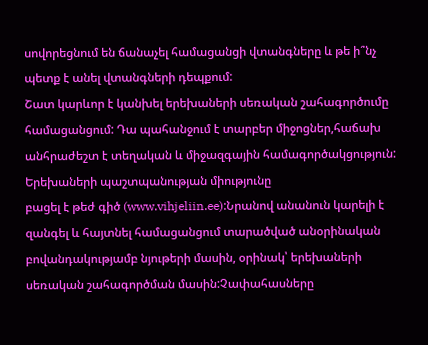սովորեցնում են ճանաչել համացանցի վտանգները և թե ի՞նչ պետք է անել վտանգների դեպքում:
Շատ կարևոր է կանխել երեխաների սեռական շահագործումը համացանցում: Դա պահանջում է տարբեր միջոցներ,հաճախ անհրաժեշտ է տեղական և միջազգային համագործակցություն: Երեխաների պաշտպանության միությունը
բացել է թեժ գիծ (www.vihjeliin.ee):Նրանով անանուն կարելի է զանգել և հայտնել համացանցում տարածված անօրինական բովանդակությամբ նյութերի մասին, օրինակ՝ երեխաների սեռական շահագործման մասին:Չափահասները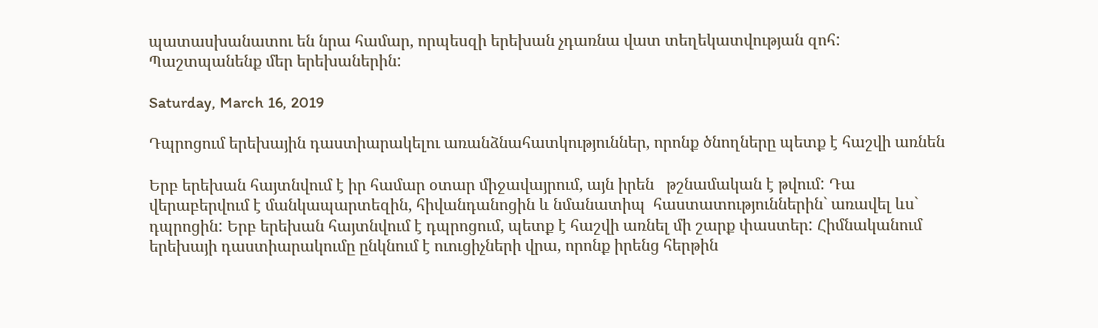պատասխանատու են նրա համար, որպեսզի երեխան չդառնա վատ տեղեկատվության զոհ:
Պաշտպանենք մեր երեխաներին:

Saturday, March 16, 2019

Դպրոցում երեխային դաստիարակելու առանձնահատկություններ, որոնք ծնողները պետք է հաշվի առնեն

Երբ երեխան հայտնվում է իր համար օտար միջավայրում, այն իրեն   թշնամական է թվում: Դա վերաբերվում է մանկապարտեզին, հիվանդանոցին և նմանատիպ  հաստատություններին` առավել ևս` դպրոցին: Երբ երեխան հայտնվում է դպրոցում, պետք է հաշվի առնել մի շարք փաստեր: Հիմնականում երեխայի դաստիարակումը ընկնում է ուուցիչների վրա, որոնք իրենց հերթին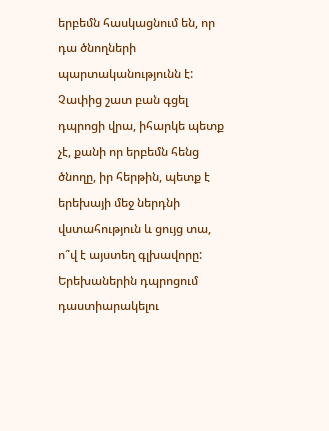երբեմն հասկացնում են, որ դա ծնողների պարտականությունն է:  Չափից շատ բան գցել դպրոցի վրա, իհարկե պետք չէ, քանի որ երբեմն հենց ծնողը, իր հերթին, պետք է երեխայի մեջ ներդնի վստահություն և ցույց տա, ո՞վ է այստեղ գլխավորը: Երեխաներին դպրոցում դաստիարակելու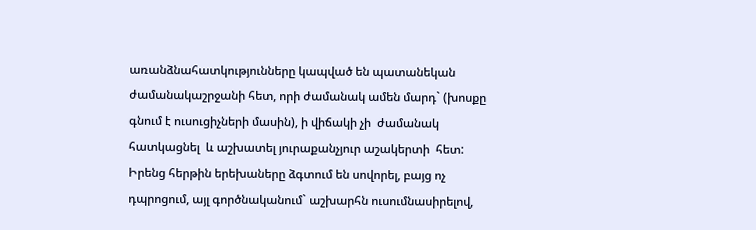առանձնահատկությունները կապված են պատանեկան ժամանակաշրջանի հետ, որի ժամանակ ամեն մարդ` (խոսքը գնում է ուսուցիչների մասին), ի վիճակի չի  ժամանակ հատկացնել  և աշխատել յուրաքանչյուր աշակերտի  հետ: Իրենց հերթին երեխաները ձգտում են սովորել, բայց ոչ դպրոցում, այլ գործնականում` աշխարհն ուսումնասիրելով,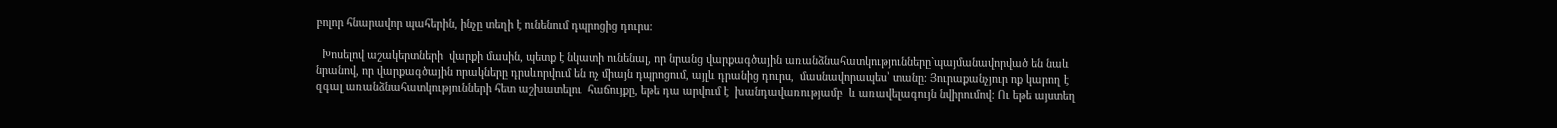բոլոր հնարավոր պահերին, ինչը տեղի է ունենում դպրոցից դուրս:

  Խոսելով աշակերտների  վարքի մասին, պետք է նկատի ունենալ, որ նրանց վարքագծային առանձնահատկությունները`պայմանավորված են նաև  նրանով, որ վարքագծային որակները դրսևորվում են ոչ միայն դպրոցում, այլև դրանից դուրս,  մասնավորապես՝ տանը: Յուրաքանչյուր ոք կարող է զգալ առանձնահատկությունների հետ աշխատելու  հաճույքը, եթե դա արվում է  խանդավառությամբ  և առավելագույն նվիրումով: Ու եթե այստեղ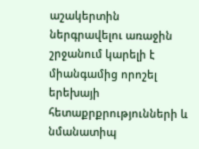աշակերտին ներգրավելու առաջին շրջանում կարելի է միանգամից որոշել երեխայի հետաքրքրությունների և նմանատիպ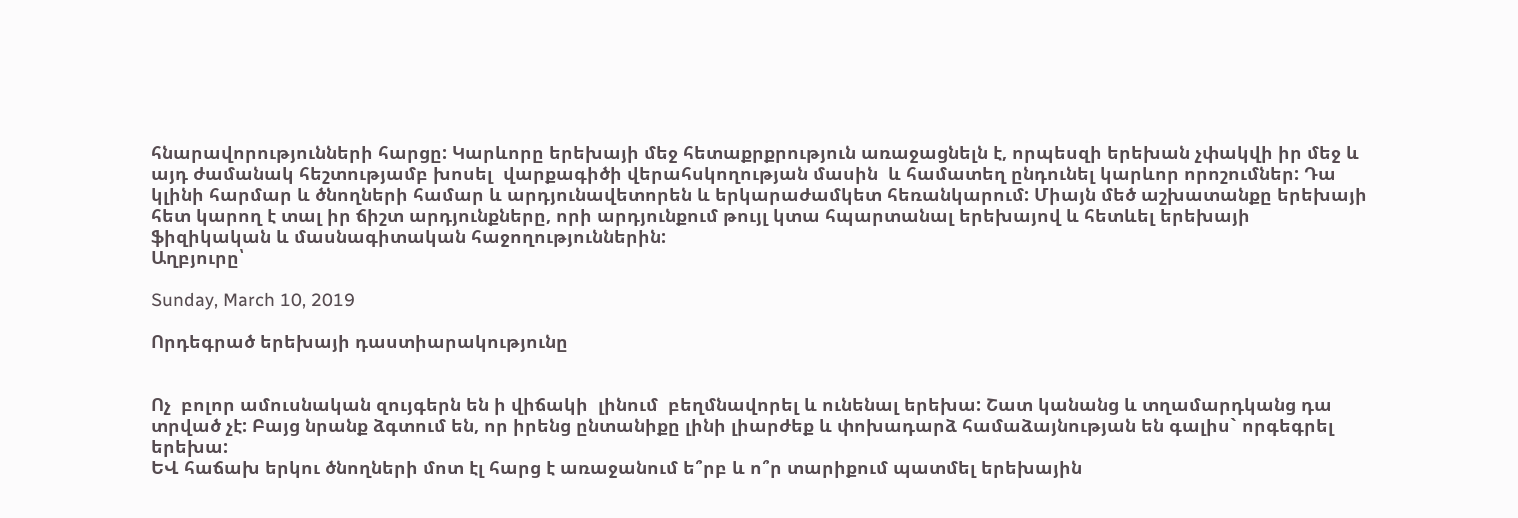հնարավորությունների հարցը: Կարևորը երեխայի մեջ հետաքրքրություն առաջացնելն է, որպեսզի երեխան չփակվի իր մեջ և այդ ժամանակ հեշտությամբ խոսել  վարքագիծի վերահսկողության մասին  և համատեղ ընդունել կարևոր որոշումներ: Դա կլինի հարմար և ծնողների համար և արդյունավետորեն և երկարաժամկետ հեռանկարում: Միայն մեծ աշխատանքը երեխայի հետ կարող է տալ իր ճիշտ արդյունքները, որի արդյունքում թույլ կտա հպարտանալ երեխայով և հետևել երեխայի ֆիզիկական և մասնագիտական հաջողություններին:
Աղբյուրը՝

Sunday, March 10, 2019

Որդեգրած երեխայի դաստիարակությունը


Ոչ  բոլոր ամուսնական զույգերն են ի վիճակի  լինում  բեղմնավորել և ունենալ երեխա: Շատ կանանց և տղամարդկանց դա տրված չէ: Բայց նրանք ձգտում են, որ իրենց ընտանիքը լինի լիարժեք և փոխադարձ համաձայնության են գալիս` որգեգրել երեխա:
ԵՎ հաճախ երկու ծնողների մոտ էլ հարց է առաջանում ե՞րբ և ո՞ր տարիքում պատմել երեխային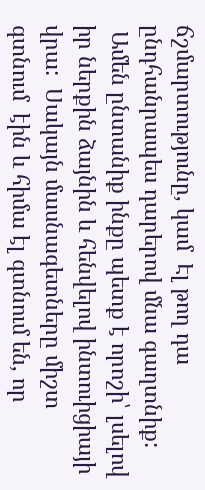ճշմարտությունը, կամ  Էլ թող դա ընդհանրապես դարերով մնա գաղտնիք:
 Ամեն ընտանիք ինքը պետք է որոշի՝ լսելով իր ներքին ձայնին և հենվելով ինտուիցիայի վրա:  Սակայն մասնագետները միշտ գտնում  էին և հիմա էլ գտնում են, որ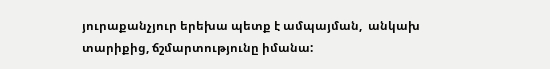յուրաքանչյուր երեխա պետք է ամպայման,  անկախ տարիքից, ճշմարտությունը իմանա: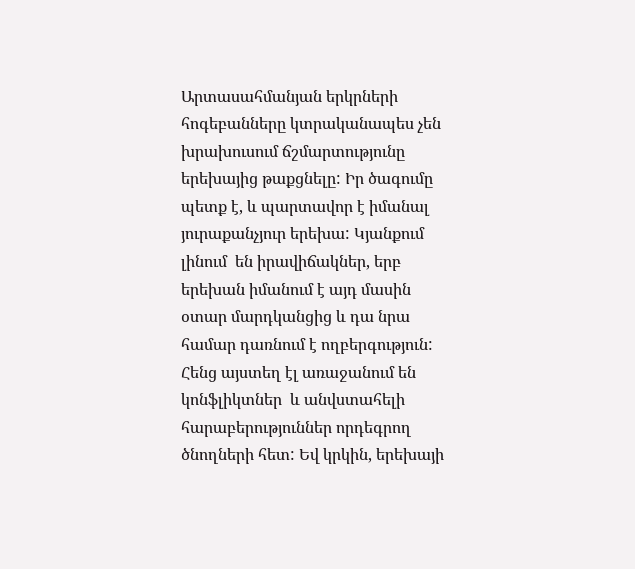Արտասահմանյան երկրների հոգեբանները կտրականապես չեն խրախուսում ճշմարտությունը երեխայից թաքցնելը: Իր ծագումը պետք է, և պարտավոր է իմանալ յուրաքանչյուր երեխա: Կյանքում լինում  են իրավիճակներ, երբ երեխան իմանում է այդ մասին օտար մարդկանցից և դա նրա համար դառնում է ողբերգություն: Հենց այստեղ էլ առաջանում են կոնֆլիկտներ  և անվստահելի հարաբերություններ որդեգրող  ծնողների հետ: Եվ կրկին, երեխայի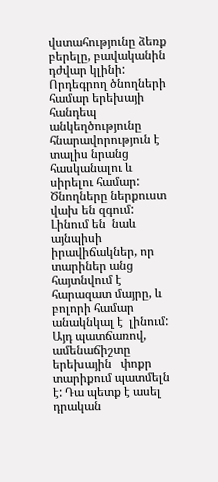վստահությունը ձեռք բերելը, բավականին դժվար կլինի:
Որդեգրող ծնողների համար երեխայի հանդեպ անկեղծությունը հնարավորություն է տալիս նրանց հասկանալու և   սիրելու համար: Ծնողները ներքուստ վախ են զգում:   Լինում են  նաև այնպիսի իրավիճակներ, որ   տարիներ անց հայտնվում է հարազատ մայրը, և բոլորի համար անակնկալ է  լինում:
Այդ պատճառով, ամենաճիշտը  երեխային   փոքր տարիքում պատմելն է: Դա պետք է ասել դրական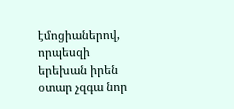էմոցիաներով, որպեսզի երեխան իրեն օտար չզգա նոր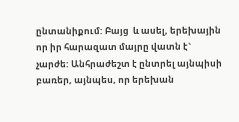ընտանիքում: Բայց  և ասել, երեխային որ իր հարազատ մայրը վատն է` չարժե: Անհրաժեշտ է ընտրել այնպիսի բառեր, այնպես, որ երեխան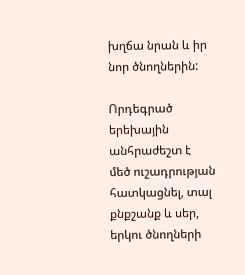խղճա նրան և իր նոր ծնողներին:

Որդեգրած երեխային անհրաժեշտ է  մեծ ուշադրության հատկացնել, տալ քնքշանք և սեր, երկու ծնողների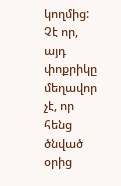կողմից: Չէ որ, այդ փոքրիկը մեղավոր չէ, որ հենց ծնված օրից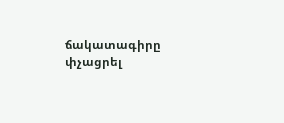ճակատագիրը փչացրել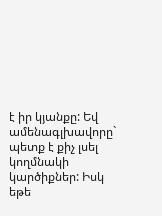է իր կյանքը: Եվ ամենագլխավորը` պետք է քիչ լսել կողմնակի կարծիքներ: Իսկ եթե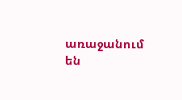առաջանում են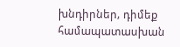խնդիրներ, դիմեք համապատասխան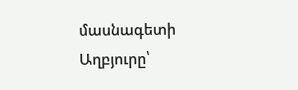մասնագետի
Աղբյուրը՝